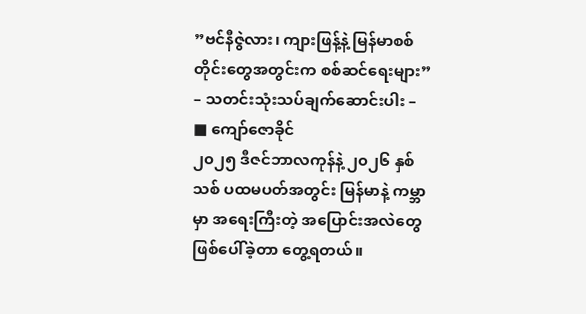”ဗင်နီဇွဲလား၊ ကျားဖြန့်နဲ့ မြန်မာစစ်တိုင်းတွေအတွင်းက စစ်ဆင်ရေးများ”
– သတင်းသုံးသပ်ချက်ဆောင်းပါး –
■ ကျော်ဇောခိုင်
၂၀၂၅ ဒီဇင်ဘာလကုန်နဲ့ ၂၀၂၆ နှစ်သစ် ပထမပတ်အတွင်း မြန်မာနဲ့ ကမ္ဘာမှာ အရေးကြီးတဲ့ အပြောင်းအလဲတွေ ဖြစ်ပေါ်ခဲ့တာ တွေ့ရတယ်။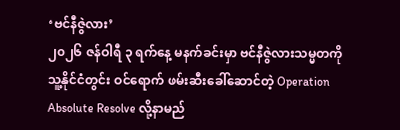‘ဗင်နီဇွဲလား’
၂၀၂၆ ဇန်ဝါရီ ၃ ရက်နေ့ မနက်ခင်းမှာ ဗင်နီဇွဲလားသမ္မတကို သူ့နိုင်ငံတွင်း ဝင်ရောက် ဖမ်းဆီးခေါ်ဆောင်တဲ့ Operation Absolute Resolve လို့နာမည်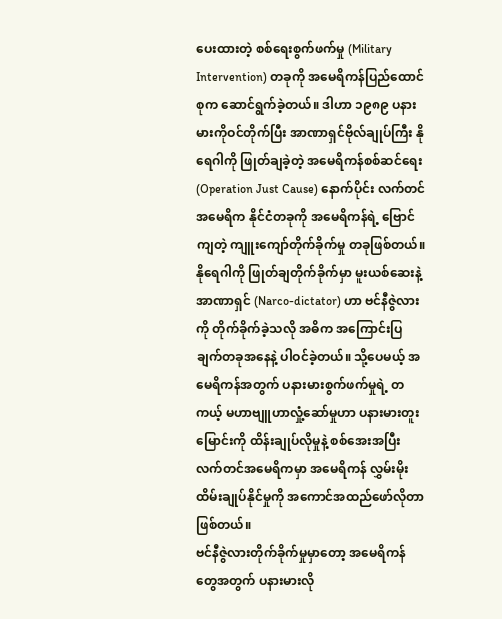ပေးထားတဲ့ စစ်ရေးစွက်ဖက်မှု (Military Intervention) တခုကို အမေရိကန်ပြည်ထောင်စုက ဆောင်ရွက်ခဲ့တယ်။ ဒါဟာ ၁၉၈၉ ပနားမားကိုဝင်တိုက်ပြီး အာဏာရှင်ဗိုလ်ချုပ်ကြီး နိုရေဂါကို ဖြုတ်ချခဲ့တဲ့ အမေရိကန်စစ်ဆင်ရေး (Operation Just Cause) နောက်ပိုင်း လက်တင်အမေရိက နိုင်ငံတခုကို အမေရိကန်ရဲ့ ဗြောင်ကျတဲ့ ကျူးကျော်တိုက်ခိုက်မှု တခုဖြစ်တယ်။
နိုရေဂါကို ဖြုတ်ချတိုက်ခိုက်မှာ မူးယစ်ဆေးနဲ့ အာဏာရှင် (Narco-dictator) ဟာ ဗင်နီဇွဲလားကို တိုက်ခိုက်ခဲ့သလို အဓိက အကြောင်းပြချက်တခုအနေနဲ့ ပါဝင်ခဲ့တယ်။ သို့ပေမယ့် အမေရိကန်အတွက် ပနားမားစွက်ဖက်မှုရဲ့ တကယ့် မဟာဗျူဟာလှုံ့ဆော်မှုဟာ ပနားမားတူးမြောင်းကို ထိန်းချုပ်လိုမှုနဲ့ စစ်အေးအပြီး လက်တင်အမေရိကမှာ အမေရိကန် လွှမ်းမိုးထိမ်းချုပ်နိုင်မှုကို အကောင်အထည်ဖော်လိုတာဖြစ်တယ်။
ဗင်နီဇွဲလားတိုက်ခိုက်မှုမှာတော့ အမေရိကန်တွေအတွက် ပနားမားလို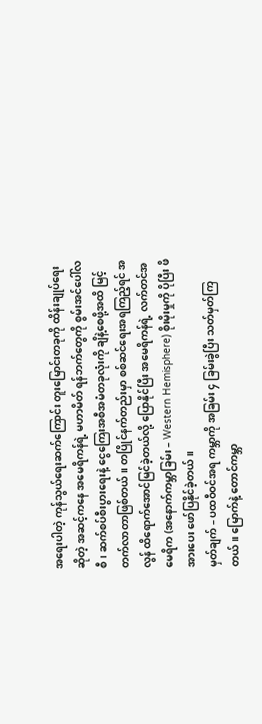အရေးပါတဲ့ ကုန်သွယ်ရေးဆက်ကြောင်း တူးမြောင်းတခုကို ထိန်းချုပ်ရေးဆိုတဲ့ အဆင့်ကနေ အမေရိကန်ရဲ့ မဟာမိတ် ရန်ဘက်တွေကို စွမ်းအင်ပေါ်လစီ၊ ဆက်စပ်စီးပွားရေးနဲ့ ငွေကြေးအစီအမံတခုလုံးကို ချိနဲ့စေဖို့အထိ မြင့်တက်လာတာဖြစ်တယ်။ တပြိုင်နက်တည်းမှာ စစ်ဆင်ရေးအရကြည့်ရင် အလွန် ထိရောက်အောင်မြင်ခဲ့တယ်လို့ ပြောနိုင်ပြီး အမေရိကန်ရဲ့ လက်တင်အမေရိက (အနောက်ကမ္ဘာခြမ်း – Western Hemisphere) စိုးမိုးမှုကို ပိုပြီး ဖိအားပေး ဖော်ပြနိုင်ခဲ့တယ်။
မှတ်ချက် – ပထဝီဝင်အရ ကမ္ဘာကို အခြမ်း ၄ ခြမ်းခွဲပြီး သတ်မှတ်ကြတယ်။ မြောက်နဲ့ တောင်ကမ္ဘာ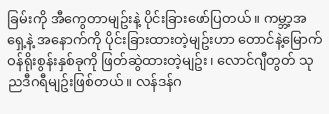ခြမ်းကို အီကွေတာမျဥ်းနဲ့ ပိုင်းခြားဖော်ပြတယ်။ ကမ္ဘာ့အရှေ့နဲ့ အနောက်ကို ပိုင်းခြားထားတဲ့မျဥ်းဟာ တောင်နဲ့မြောက် ဝန်ရိုးစွန်းနှစ်ခုကို ဖြတ်ဆွဲထားတဲ့မျဥ်း၊ လောင်ဂျီတွတ် သုညဒီဂရီမျဥ်းဖြစ်တယ်။ လန်ဒန်ဂ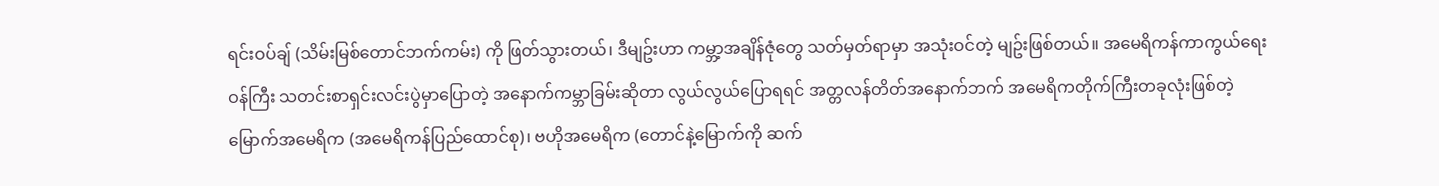ရင်းဝပ်ချ် (သိမ်းမြစ်တောင်ဘက်ကမ်း) ကို ဖြတ်သွားတယ်၊ ဒီမျဥ်းဟာ ကမ္ဘာ့အချိန်ဇုံတွေ သတ်မှတ်ရာမှာ အသုံးဝင်တဲ့ မျဥ်းဖြစ်တယ်။ အမေရိကန်ကာကွယ်ရေးဝန်ကြီး သတင်းစာရှင်းလင်းပွဲမှာပြောတဲ့ အနောက်ကမ္ဘာခြမ်းဆိုတာ လွယ်လွယ်ပြောရရင် အတ္တလန်တိတ်အနောက်ဘက် အမေရိကတိုက်ကြီးတခုလုံးဖြစ်တဲ့ မြောက်အမေရိက (အမေရိကန်ပြည်ထောင်စု)၊ ဗဟိုအမေရိက (တောင်နဲ့မြောက်ကို ဆက်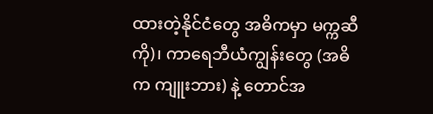ထားတဲ့နိုင်ငံတွေ အဓိကမှာ မက္ကဆီကို)၊ ကာရေဘီယံကျွန်းတွေ (အဓိက ကျူးဘား) နဲ့ တောင်အ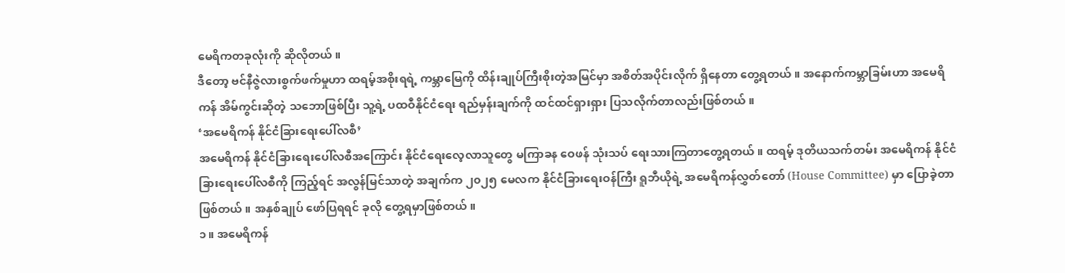မေရိကတခုလုံးကို ဆိုလိုတယ်။
ဒီတော့ ဗင်နီဇွဲလားစွက်ဖက်မှုဟာ ထရမ့်အစိုးရရဲ့ ကမ္ဘာမြေကို ထိန်းချုပ်ကြီးစိုးတဲ့အမြင်မှာ အစိတ်အပိုင်းလိုက် ရှိနေတာ တွေ့ရတယ်။ အနောက်ကမ္ဘာခြမ်းဟာ အမေရိကန် အိမ်ကွင်းဆိုတဲ့ သဘောဖြစ်ပြီး သူ့ရဲ့ ပထဝီနိုင်ငံရေး ရည်မှန်းချက်ကို ထင်ထင်ရှားရှား ပြသလိုက်တာလည်းဖြစ်တယ်။
‘အမေရိကန် နိုင်ငံခြားရေးပေါ်လစီ’
အမေရိကန် နိုင်ငံခြားရေးပေါ်လစီအကြောင်း နိုင်ငံရေးလေ့လာသူတွေ မကြာခန ဝေဖန် သုံးသပ် ရေးသားကြတာတွေ့ရတယ်။ ထရမ့် ဒုတိယသက်တမ်း အမေရိကန် နိုင်ငံခြားရေးပေါ်လစီကို ကြည့်ရင် အလွန်မြင်သာတဲ့ အချက်က ၂၀၂၅ မေလက နိုင်ငံခြားရေးဝန်ကြီး ရူဘီယိုရဲ့ အမေရိကန်လွှတ်တော် (House Committee) မှာ ပြောခဲ့တာဖြစ်တယ်။ အနှစ်ချုပ် ဖော်ပြရရင် ခုလို တွေ့ရမှာဖြစ်တယ်။
၁။ အမေရိကန်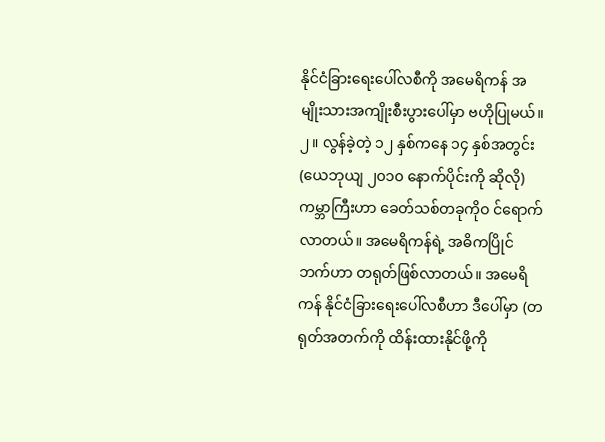နိုင်ငံခြားရေးပေါ်လစီကို အမေရိကန် အမျိုးသားအကျိုးစီးပွားပေါ်မှာ ဗဟိုပြုမယ်။
၂။ လွန်ခဲ့တဲ့ ၁၂ နှစ်ကနေ ၁၄ နှစ်အတွင်း (ယေဘုယျ ၂၀၁၀ နောက်ပိုင်းကို ဆိုလို) ကမ္ဘာကြီးဟာ ခေတ်သစ်တခုကိုဝ င်ရောက်လာတယ်။ အမေရိကန်ရဲ့ အဓိကပြိုင်ဘက်ဟာ တရုတ်ဖြစ်လာတယ်။ အမေရိကန် နိုင်ငံခြားရေးပေါ်လစီဟာ ဒီပေါ်မှာ (တရုတ်အတက်ကို ထိန်းထားနိုင်ဖို့ကို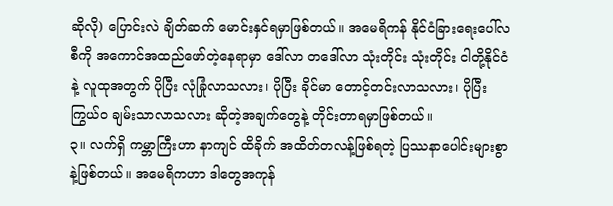ဆိုလို) ပြောင်းလဲ ချိတ်ဆက် မောင်းနှင်ရမှာဖြစ်တယ်။ အမေရိကန် နိုင်ငံခြားရေးပေါ်လစီကို အကောင်အထည်ဖော်တဲ့နေရာမှာ ဒေါ်လာ တဒေါ်လာ သုံးတိုင်း သုံးတိုင်း ငါတို့နိုင်ငံနဲ့ လူထုအတွက် ပိုပြီး လုံခြုံလာသလား၊ ပိုပြီး ခိုင်မာ တောင့်တင်းလာသလား၊ ပိုပြီး ကြွယ်ဝ ချမ်းသာလာသလား ဆိုတဲ့အချက်တွေနဲ့ တိုင်းတာရမှာဖြစ်တယ်။
၃။ လက်ရှိ ကမ္ဘာကြီးဟာ နာကျင် ထိခိုက် အထိတ်တလန့်ဖြစ်ရတဲ့ ပြဿနာပေါင်းများစွာနဲ့ဖြစ်တယ်။ အမေရိကဟာ ဒါတွေအကုန်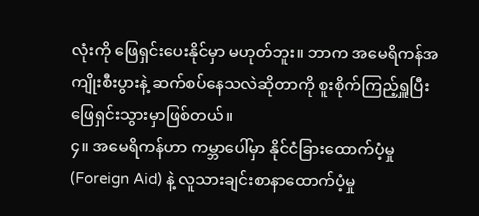လုံးကို ဖြေရှင်းပေးနိုင်မှာ မဟုတ်ဘူး။ ဘာက အမေရိကန်အကျိုးစီးပွားနဲ့ ဆက်စပ်နေသလဲဆိုတာကို စူးစိုက်ကြည့်ရှူပြီး ဖြေရှင်းသွားမှာဖြစ်တယ်။
၄။ အမေရိကန်ဟာ ကမ္ဘာပေါ်မှာ နိုင်ငံခြားထောက်ပံ့မှု (Foreign Aid) နဲ့ လူသားချင်းစာနာထောက်ပံ့မှု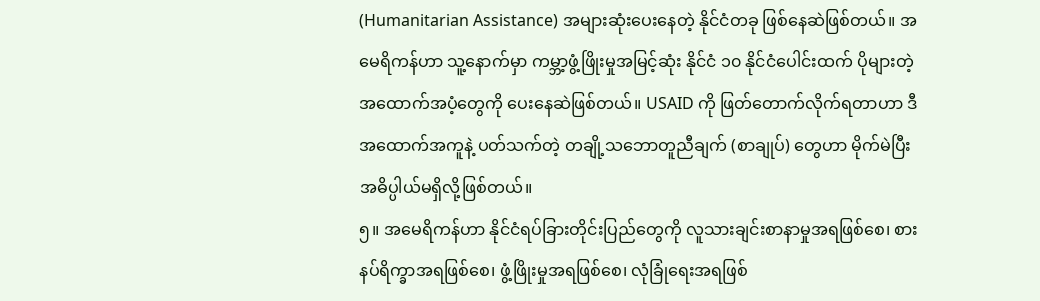(Humanitarian Assistance) အများဆုံးပေးနေတဲ့ နိုင်ငံတခု ဖြစ်နေဆဲဖြစ်တယ်။ အမေရိကန်ဟာ သူ့နောက်မှာ ကမ္ဘာ့ဖွံ့ဖြိုးမှုအမြင့်ဆုံး နိုင်ငံ ၁၀ နိုင်ငံပေါင်းထက် ပိုများတဲ့ အထောက်အပံ့တွေကို ပေးနေဆဲဖြစ်တယ်။ USAID ကို ဖြတ်တောက်လိုက်ရတာဟာ ဒီအထောက်အကူနဲ့ ပတ်သက်တဲ့ တချို့သဘောတူညီချက် (စာချုပ်) တွေဟာ မိုက်မဲပြီး အဓိပ္ပါယ်မရှိလို့ဖြစ်တယ်။
၅။ အမေရိကန်ဟာ နိုင်ငံရပ်ခြားတိုင်းပြည်တွေကို လူသားချင်းစာနာမှုအရဖြစ်စေ၊ စားနပ်ရိက္ခာအရဖြစ်စေ၊ ဖွံ့ဖြိုးမှုအရဖြစ်စေ၊ လုံခြုံရေးအရဖြစ်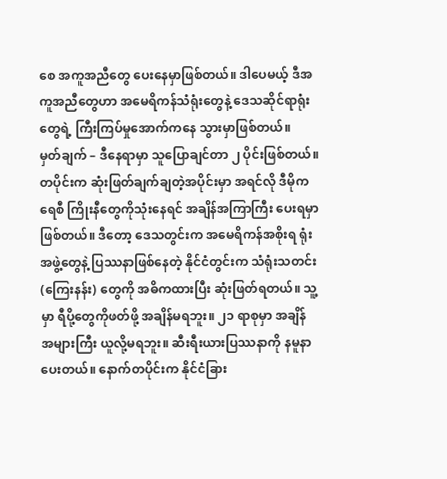စေ အကူအညီတွေ ပေးနေမှာဖြစ်တယ်။ ဒါပေမယ့် ဒီအကူအညီတွေဟာ အမေရိကန်သံရုံးတွေနဲ့ ဒေသဆိုင်ရာရုံးတွေရဲ့ ကြီးကြပ်မှုအောက်ကနေ သွားမှာဖြစ်တယ်။
မှတ်ချက် – ဒီနေရာမှာ သူပြောချင်တာ ၂ ပိုင်းဖြစ်တယ်။ တပိုင်းက ဆုံးဖြတ်ချက်ချတဲ့အပိုင်းမှာ အရင်လို ဒီမိုကရေစီ ကြိုးနီတွေကိုသုံးနေရင် အချိန်အကြာကြီး ပေးရမှာဖြစ်တယ်။ ဒီတော့ ဒေသတွင်းက အမေရိကန်အစိုးရ ရုံးအဖွဲ့တွေနဲ့ ပြဿနာဖြစ်နေတဲ့ နိုင်ငံတွင်းက သံရုံးသတင်း (ကြေးနန်း) တွေကို အဓိကထားပြီး ဆုံးဖြတ်ရတယ်။ သူ့မှာ ရီပို့တွေကိုဖတ်ဖို့ အချိန်မရဘူး။ ၂၁ ရာစုမှာ အချိန် အများကြီး ယူလို့မရဘူး။ ဆီးရီးယားပြဿနာကို နမူနာပေးတယ်။ နောက်တပိုင်းက နိုင်ငံခြား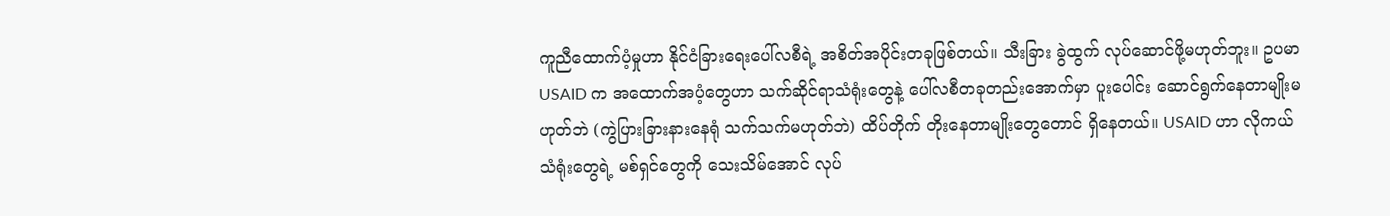ကူညီထောက်ပံ့မှုဟာ နိုင်ငံခြားရေးပေါ်လစီရဲ့ အစိတ်အပိုင်းတခုဖြစ်တယ်။ သီးခြား ခွဲထွက် လုပ်ဆောင်ဖို့မဟုတ်ဘူး။ ဥပမာ USAID က အထောက်အပံ့တွေဟာ သက်ဆိုင်ရာသံရုံးတွေနဲ့ ပေါ်လစီတခုတည်းအောက်မှာ ပူးပေါင်း ဆောင်ရွက်နေတာမျိုးမဟုတ်ဘဲ (ကွဲပြားခြားနားနေရုံ သက်သက်မဟုတ်ဘဲ) ထိပ်တိုက် တိုးနေတာမျိုးတွေတောင် ရှိနေတယ်။ USAID ဟာ လိုကယ်သံရုံးတွေရဲ့ မစ်ရှင်တွေကို သေးသိမ်အောင် လုပ်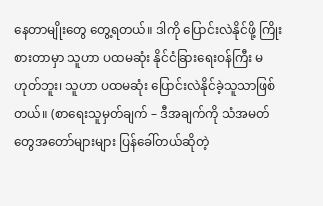နေတာမျိုးတွေ တွေ့ရတယ်။ ဒါကို ပြောင်းလဲနိုင်ဖို့ ကြိုးစားတာမှာ သူဟာ ပထမဆုံး နိုင်ငံခြားရေးဝန်ကြီး မဟုတ်ဘူး၊ သူဟာ ပထမဆုံး ပြောင်းလဲနိုင်ခဲ့သူသာဖြစ်တယ်။ (စာရေးသူမှတ်ချက် – ဒီအချက်ကို သံအမတ်တွေအတော်များများ ပြန်ခေါ်တယ်ဆိုတဲ့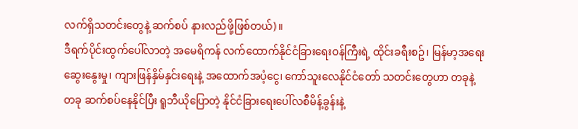လက်ရှိသတင်းတွေနဲ့ ဆက်စပ် နားလည်ဖို့ဖြစ်တယ်)။
ဒီရက်ပိုင်းထွက်ပေါ်လာတဲ့ အမေရိကန် လက်ထောက်နိုင်ငံခြားရေးဝန်ကြီးရဲ့ ထိုင်းခရီးစဥ်၊ မြန်မာ့အရေး ဆွေးနွေးမှု၊ ကျားဖြန်နှိမ်နှင်းရေးနဲ့ အထောက်အပံ့ငွေ၊ ကော်သူးလေနိုင်ငံတော် သတင်းတွေဟာ တခုနဲ့တခု ဆက်စပ်နေနိုင်ပြီး ရူဘီယိုပြောတဲ့ နိုင်ငံခြားရေးပေါ်လစီမိန့်ခွန်းနဲ့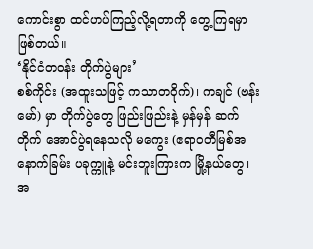ကောင်းစွာ ထင်ဟပ်ကြည့်လို့ရတာကို တွေ့ကြရမှာဖြစ်တယ်။
‘နိုင်ငံတဝန်း တိုက်ပွဲများ’
စစ်ကိုင်း (အထူးသဖြင့် ကသာတဝိုက်)၊ ကချင် (ဗန်းမော်) မှာ တိုက်ပွဲတွေ ဖြည်းဖြည်းနဲ့ မှန်မှန် ဆက်တိုက် အောင်ပွဲရနေသလို မကွေး (ဧရာဝတီမြစ်အနောက်ခြမ်း ပခုက္ကူနဲ့ မင်းဘူးကြားက မြို့နယ်တွေ၊ အ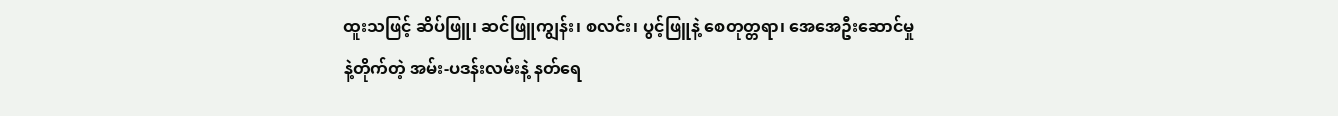ထူးသဖြင့် ဆိပ်ဖြူ၊ ဆင်ဖြူကျွန်း၊ စလင်း၊ ပွင့်ဖြူနဲ့ စေတုတ္တရာ၊ အေအေဦးဆောင်မှုနဲ့တိုက်တဲ့ အမ်း-ပဒန်းလမ်းနဲ့ နတ်ရေ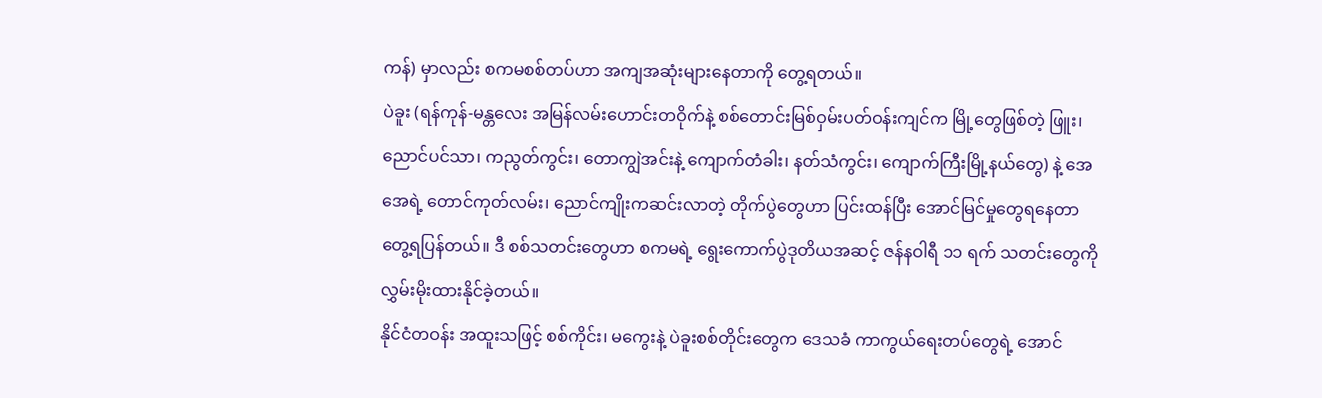ကန်) မှာလည်း စကမစစ်တပ်ဟာ အကျအဆုံးများနေတာကို တွေ့ရတယ်။
ပဲခူး (ရန်ကုန်-မန္တလေး အမြန်လမ်းဟောင်းတဝိုက်နဲ့ စစ်တောင်းမြစ်ဝှမ်းပတ်ဝန်းကျင်က မြို့တွေဖြစ်တဲ့ ဖြူး၊ ညောင်ပင်သာ၊ ကညွတ်ကွင်း၊ တောကျွဲအင်းနဲ့ ကျောက်တံခါး၊ နတ်သံကွင်း၊ ကျောက်ကြီးမြို့နယ်တွေ) နဲ့ အေအေရဲ့ တောင်ကုတ်လမ်း၊ ညောင်ကျိုးကဆင်းလာတဲ့ တိုက်ပွဲတွေဟာ ပြင်းထန်ပြီး အောင်မြင်မှုတွေရနေတာ တွေ့ရပြန်တယ်။ ဒီ စစ်သတင်းတွေဟာ စကမရဲ့ ရွေးကောက်ပွဲဒုတိယအဆင့် ဇန်နဝါရီ ၁၁ ရက် သတင်းတွေကို လွှမ်းမိုးထားနိုင်ခဲ့တယ်။
နိုင်ငံတဝန်း အထူးသဖြင့် စစ်ကိုင်း၊ မကွေးနဲ့ ပဲခူးစစ်တိုင်းတွေက ဒေသခံ ကာကွယ်ရေးတပ်တွေရဲ့ အောင်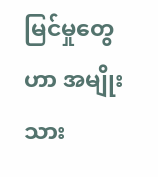မြင်မှုတွေဟာ အမျိုးသား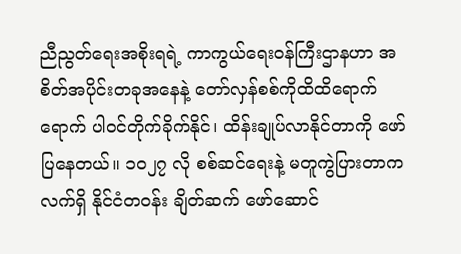ညီညွတ်ရေးအစိုးရရဲ့ ကာကွယ်ရေးဝန်ကြီးဌာနဟာ အစိတ်အပိုင်းတခုအနေနဲ့ တော်လှန်စစ်ကိုထိထိရောက်ရောက် ပါဝင်တိုက်ခိုက်နိုင်၊ ထိန်းချုပ်လာနိုင်တာကို ဖော်ပြနေတယ်။ ၁၀၂၇ လို စစ်ဆင်ရေးနဲ့ မတူကွဲပြားတာက လက်ရှိ နိုင်ငံတဝန်း ချိတ်ဆက် ဖော်ဆောင်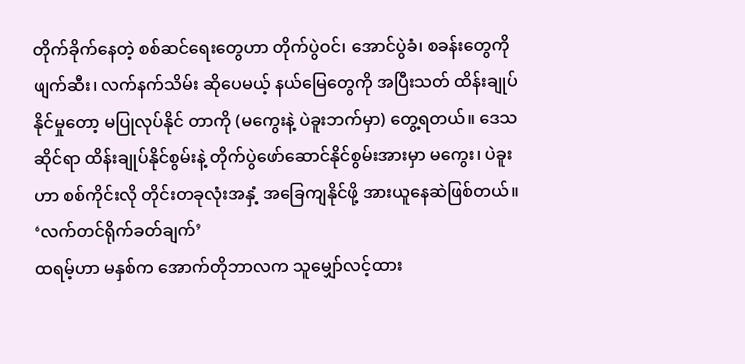တိုက်ခိုက်နေတဲ့ စစ်ဆင်ရေးတွေဟာ တိုက်ပွဲဝင်၊ အောင်ပွဲခံ၊ စခန်းတွေကိုဖျက်ဆီး၊ လက်နက်သိမ်း ဆိုပေမယ့် နယ်မြေတွေကို အပြီးသတ် ထိန်းချုပ်နိုင်မှုတော့ မပြုလုပ်နိုင် တာကို (မကွေးနဲ့ ပဲခူးဘက်မှာ) တွေ့ရတယ်။ ဒေသဆိုင်ရာ ထိန်းချုပ်နိုင်စွမ်းနဲ့ တိုက်ပွဲဖော်ဆောင်နိုင်စွမ်းအားမှာ မကွေး၊ ပဲခူးဟာ စစ်ကိုင်းလို တိုင်းတခုလုံးအနှံ့ အခြေကျနိုင်ဖို့ အားယူနေဆဲဖြစ်တယ်။
‘လက်တင်ရိုက်ခတ်ချက်’
ထရမ့်ဟာ မနှစ်က အောက်တိုဘာလက သူမျှော်လင့်ထား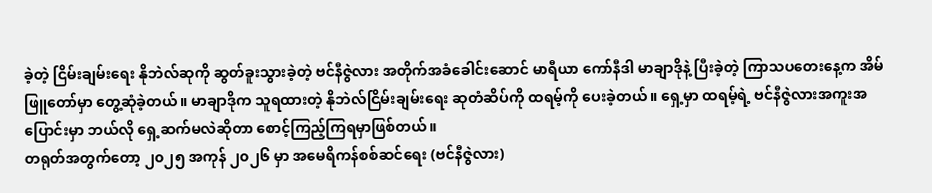ခဲ့တဲ့ ငြိမ်းချမ်းရေး နိုဘဲလ်ဆုကို ဆွတ်ခူးသွားခဲ့တဲ့ ဗင်နီဇွဲလား အတိုက်အခံခေါင်းဆောင် မာရီယာ ကော်နီဒါ မာချာဒိုနဲ့ ပြီးခဲ့တဲ့ ကြာသပတေးနေ့က အိမ်ဖြူတော်မှာ တွေ့ဆုံခဲ့တယ်။ မာချာဒိုက သူရထားတဲ့ နိုဘဲလ်ငြိမ်းချမ်းရေး ဆုတံဆိပ်ကို ထရမ့်ကို ပေးခဲ့တယ်။ ရှေ့မှာ ထရမ့်ရဲ့ ဗင်နီဇွဲလားအကူးအပြောင်းမှာ ဘယ်လို ရှေ့ဆက်မလဲဆိုတာ စောင့်ကြည့်ကြရမှာဖြစ်တယ်။
တရုတ်အတွက်တော့ ၂၀၂၅ အကုန် ၂၀၂၆ မှာ အမေရိကန်စစ်ဆင်ရေး (ဗင်နီဇွဲလား)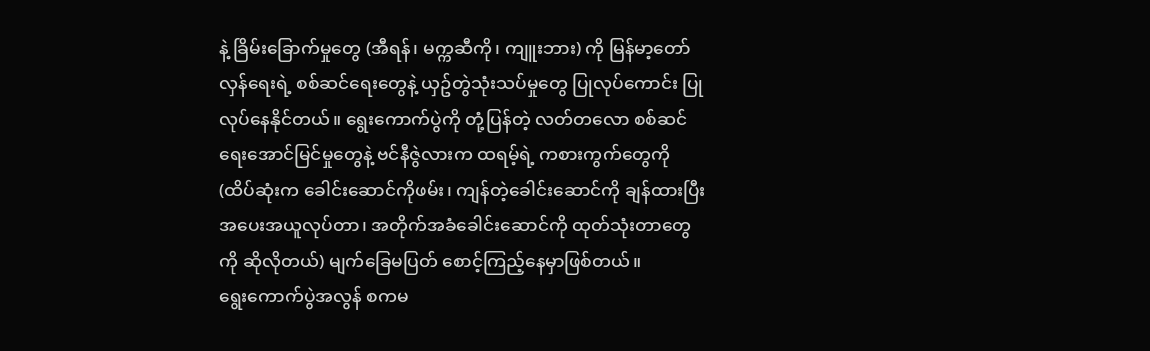နဲ့ ခြိမ်းခြောက်မှုတွေ (အီရန်၊ မက္ကဆီကို၊ ကျူးဘား) ကို မြန်မာ့တော်လှန်ရေးရဲ့ စစ်ဆင်ရေးတွေနဲ့ ယှဥ်တွဲသုံးသပ်မှုတွေ ပြုလုပ်ကောင်း ပြုလုပ်နေနိုင်တယ်။ ရွေးကောက်ပွဲကို တုံ့ပြန်တဲ့ လတ်တလော စစ်ဆင်ရေးအောင်မြင်မှုတွေနဲ့ ဗင်နီဇွဲလားက ထရမ့်ရဲ့ ကစားကွက်တွေကို (ထိပ်ဆုံးက ခေါင်းဆောင်ကိုဖမ်း၊ ကျန်တဲ့ခေါင်းဆောင်ကို ချန်ထားပြီး အပေးအယူလုပ်တာ၊ အတိုက်အခံခေါင်းဆောင်ကို ထုတ်သုံးတာတွေကို ဆိုလိုတယ်) မျက်ခြေမပြတ် စောင့်ကြည့်နေမှာဖြစ်တယ်။
ရွေးကောက်ပွဲအလွန် စကမ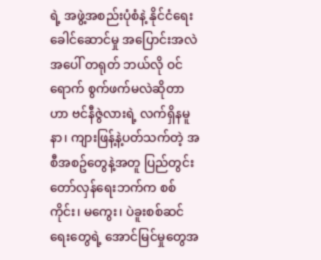ရဲ့ အဖွဲ့အစည်းပုံစံနဲ့ နိုင်ငံရေးခေါင်ဆောင်မှု အပြောင်းအလဲအပေါ် တရုတ် ဘယ်လို ဝင်ရောက် စွက်ဖက်မလဲဆိုတာဟာ ဗင်နီဇွဲလားရဲ့ လက်ရှိနမူနာ၊ ကျားဖြန့်နဲ့ပတ်သက်တဲ့ အစီအစဥ်တွေနဲ့အတူ ပြည်တွင်းတော်လှန်ရေးဘက်က စစ်ကိုင်း၊ မကွေး၊ ပဲခူးစစ်ဆင်ရေးတွေရဲ့ အောင်မြင်မှုတွေအ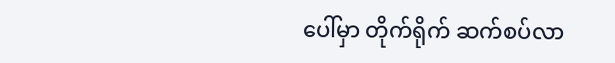ပေါ်မှာ တိုက်ရိုက် ဆက်စပ်လာ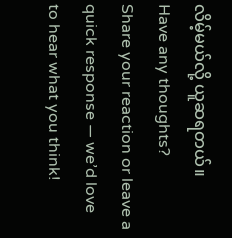လိမ့်မယ်လို့ ယူဆရတယ်။
Have any thoughts?
Share your reaction or leave a quick response — we’d love to hear what you think!